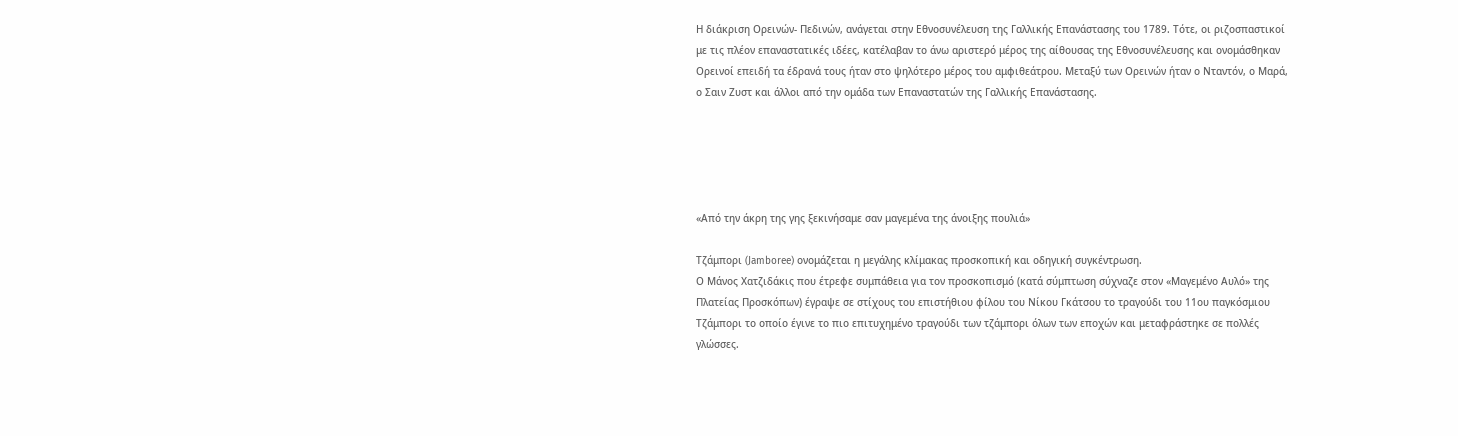Η διάκριση Ορεινών- Πεδινών, ανάγεται στην Εθνοσυνέλευση της Γαλλικής Επανάστασης του 1789. Τότε, οι ριζοσπαστικοί με τις πλέον επαναστατικές ιδέες, κατέλαβαν το άνω αριστερό μέρος της αίθουσας της Εθνοσυνέλευσης και ονομάσθηκαν Ορεινοί επειδή τα έδρανά τους ήταν στο ψηλότερο μέρος του αμφιθεάτρου. Μεταξύ των Ορεινών ήταν ο Νταντόν, ο Μαρά, ο Σαιν Ζυστ και άλλοι από την ομάδα των Επαναστατών της Γαλλικής Επανάστασης.





«Από την άκρη της γης ξεκινήσαμε σαν μαγεμένα της άνοιξης πουλιά»

Τζάμπορι (Jamboree) ονομάζεται η μεγάλης κλίμακας προσκοπική και οδηγική συγκέντρωση.
Ο Μάνος Χατζιδάκις που έτρεφε συμπάθεια για τον προσκοπισμό (κατά σύμπτωση σύχναζε στον «Μαγεμένο Αυλό» της Πλατείας Προσκόπων) έγραψε σε στίχους του επιστήθιου φίλου του Νίκου Γκάτσου το τραγούδι του 11ου παγκόσμιου Τζάμπορι το οποίο έγινε το πιο επιτυχημένο τραγούδι των τζάμπορι όλων των εποχών και μεταφράστηκε σε πολλές γλώσσες.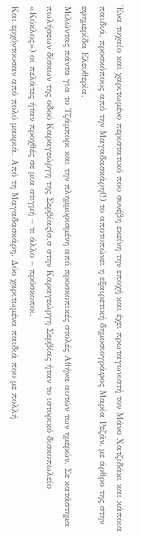Ένα τυχαίο και χαριτωμένο περιστατικό που συνέβη εκείνη την εποχή και έχει πρωταγωνιστή τον Μάνο Χατζιδάκι και κάποια παιδιά, προσκόπους από την Μαγαδασκάρη(!) το αποτυπώνει η εξαιρετική δημοσιογράφος Μαρία Ρεζάν, με άρθρο της στην εφημερίδα Ελευθερία.
Μιλώντας πάντα για το Τζάμπορι και την πλημμυρισμένη από προσκοπικές στολές Αθήνα αυτών των ημερών. Σε κατάστημα πωλήσεων δίσκων της οδού Καραγεώργη της Σερβίας(σ.σ στην Καραγεώργη Σερβίας ήταν το ιστορικό δισκοπωλείο «Κύκλος») οι πελάτες ήταν προχθές σε μια στιγμή – τι άλλο – πρόσκοποι.
Και ερχόντουσαν από πολύ μακριά. Από τη Μαγαδασκάρη. Δύο χαριτωμένα παιδιά που με πολλή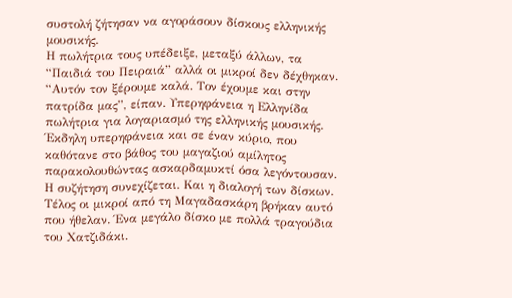συστολή ζήτησαν να αγοράσουν δίσκους ελληνικής μουσικής.
Η πωλήτρια τους υπέδειξε, μεταξύ άλλων, τα “Παιδιά του Πειραιά” αλλά οι μικροί δεν δέχθηκαν. “Αυτόν τον ξέρουμε καλά. Τον έχουμε και στην πατρίδα μας”, είπαν. Υπερηφάνεια η Ελληνίδα πωλήτρια για λογαριασμό της ελληνικής μουσικής.
Έκδηλη υπερηφάνεια και σε έναν κύριο, που καθότανε στο βάθος του μαγαζιού αμίλητος παρακολουθώντας ασκαρδαμυκτί όσα λεγόντουσαν. Η συζήτηση συνεχίζεται. Και η διαλογή των δίσκων. Τέλος οι μικροί από τη Μαγαδασκάρη βρήκαν αυτό που ήθελαν. Ένα μεγάλο δίσκο με πολλά τραγούδια του Χατζιδάκι.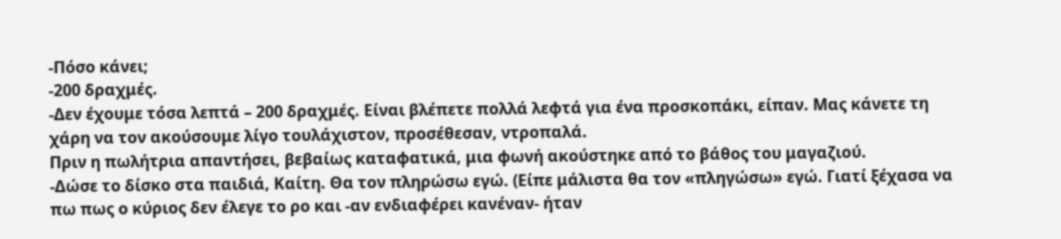-Πόσο κάνει;
-200 δραχμές.
-Δεν έχουμε τόσα λεπτά – 200 δραχμές. Είναι βλέπετε πολλά λεφτά για ένα προσκοπάκι, είπαν. Μας κάνετε τη χάρη να τον ακούσουμε λίγο τουλάχιστον, προσέθεσαν, ντροπαλά.
Πριν η πωλήτρια απαντήσει, βεβαίως καταφατικά, μια φωνή ακούστηκε από το βάθος του μαγαζιού.
-Δώσε το δίσκο στα παιδιά, Καίτη. Θα τον πληρώσω εγώ. (Είπε μάλιστα θα τον «πληγώσω» εγώ. Γιατί ξέχασα να πω πως ο κύριος δεν έλεγε το ρο και -αν ενδιαφέρει κανέναν- ήταν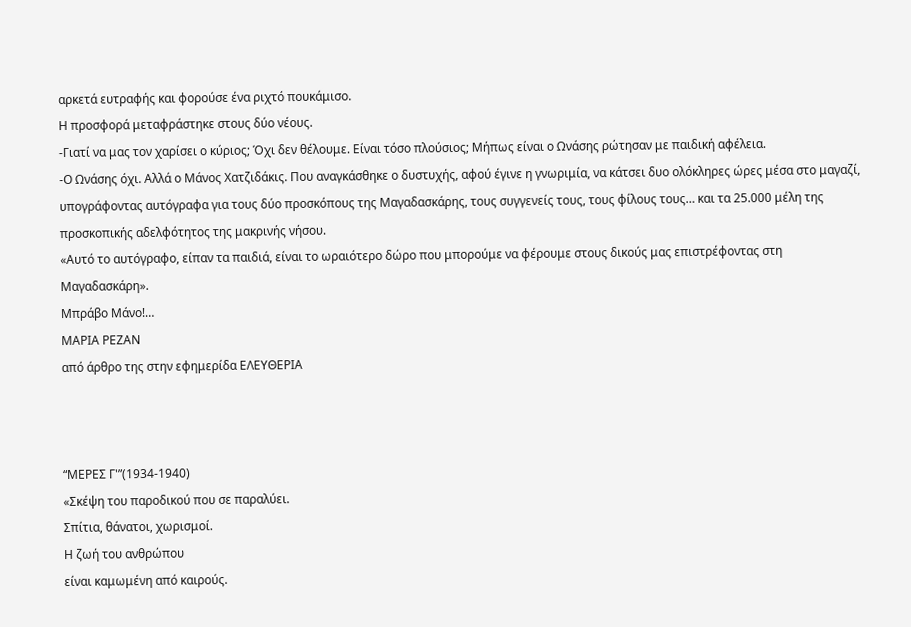αρκετά ευτραφής και φορούσε ένα ριχτό πουκάμισο.
Η προσφορά μεταφράστηκε στους δύο νέους.
-Γιατί να μας τον χαρίσει ο κύριος; Όχι δεν θέλουμε. Είναι τόσο πλούσιος; Μήπως είναι ο Ωνάσης ρώτησαν με παιδική αφέλεια.
-Ο Ωνάσης όχι. Αλλά ο Μάνος Χατζιδάκις. Που αναγκάσθηκε ο δυστυχής, αφού έγινε η γνωριμία, να κάτσει δυο ολόκληρες ώρες μέσα στο μαγαζί, υπογράφοντας αυτόγραφα για τους δύο προσκόπους της Μαγαδασκάρης, τους συγγενείς τους, τους φίλους τους… και τα 25.000 μέλη της προσκοπικής αδελφότητος της μακρινής νήσου.
«Αυτό το αυτόγραφο, είπαν τα παιδιά, είναι το ωραιότερο δώρο που μπορούμε να φέρουμε στους δικούς μας επιστρέφοντας στη Μαγαδασκάρη».
Μπράβο Μάνο!…
ΜΑΡΙΑ ΡΕΖΑΝ
από άρθρο της στην εφημερίδα ΕΛΕΥΘΕΡΙΑ



“ΜΕΡΕΣ Γ'”(1934-1940)
«Σκέψη του παροδικού που σε παραλύει.
Σπίτια, θάνατοι, χωρισμοί.
Η ζωή του ανθρώπου
είναι καμωμένη από καιρούς.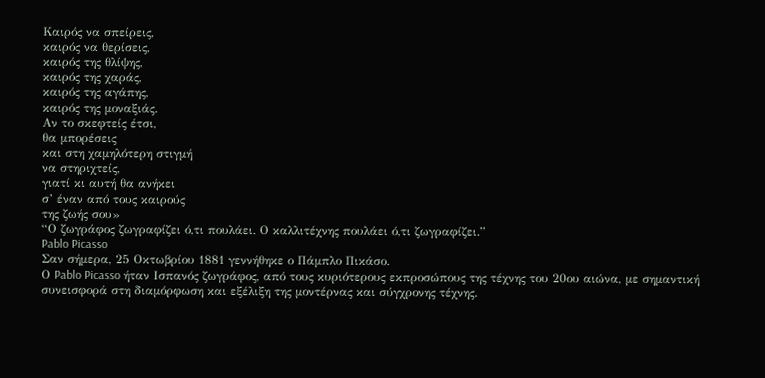Καιρός να σπείρεις,
καιρός να θερίσεις,
καιρός της θλίψης,
καιρός της χαράς,
καιρός της αγάπης,
καιρός της μοναξιάς.
Αν το σκεφτείς έτσι,
θα μπορέσεις
και στη χαμηλότερη στιγμή
να στηριχτείς,
γιατί κι αυτή θα ανήκει
σ’ έναν από τους καιρούς
της ζωής σου»
“Ο ζωγράφος ζωγραφίζει ό,τι πουλάει. Ο καλλιτέχνης πουλάει ό,τι ζωγραφίζει.”
Pablo Picasso
Σαν σήμερα, 25 Οκτωβρίου 1881 γεννήθηκε ο Πάμπλο Πικάσο.
Ο Pablo Picasso ήταν Ισπανός ζωγράφος, από τους κυριότερους εκπροσώπους της τέχνης του 20ου αιώνα, με σημαντική συνεισφορά στη διαμόρφωση και εξέλιξη της μοντέρνας και σύγχρονης τέχνης.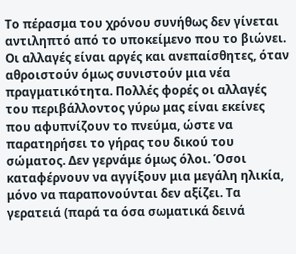Το πέρασμα του χρόνου συνήθως δεν γίνεται αντιληπτό από το υποκείμενο που το βιώνει. Οι αλλαγές είναι αργές και ανεπαίσθητες, όταν αθροιστούν όμως συνιστούν μια νέα πραγματικότητα. Πολλές φορές οι αλλαγές του περιβάλλοντος γύρω μας είναι εκείνες που αφυπνίζουν το πνεύμα, ώστε να παρατηρήσει το γήρας του δικού του σώματος. Δεν γερνάμε όμως όλοι. Όσοι καταφέρνουν να αγγίξουν μια μεγάλη ηλικία, μόνο να παραπονούνται δεν αξίζει. Τα γερατειά (παρά τα όσα σωματικά δεινά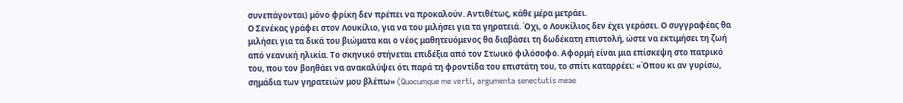συνεπάγονται) μόνο φρίκη δεν πρέπει να προκαλούν. Αντιθέτως, κάθε μέρα μετράει.
Ο Σενέκας γράφει στον Λουκίλιο, για να του μιλήσει για τα γηρατειά. Όχι, ο Λουκίλιος δεν έχει γεράσει. Ο συγγραφέας θα μιλήσει για τα δικά του βιώματα και ο νέος μαθητευόμενος θα διαβάσει τη δωδέκατη επιστολή, ώστε να εκτιμήσει τη ζωή από νεανική ηλικία. Το σκηνικό στήνεται επιδέξια από τον Στωικό φιλόσοφο. Αφορμή είναι μια επίσκεψη στο πατρικό του, που τον βοηθάει να ανακαλύψει ότι παρά τη φροντίδα του επιστάτη του, το σπίτι καταρρέει: «Όπου κι αν γυρίσω, σημάδια των γηρατειών μου βλέπω» (Quocumque me verti, argumenta senectutis meae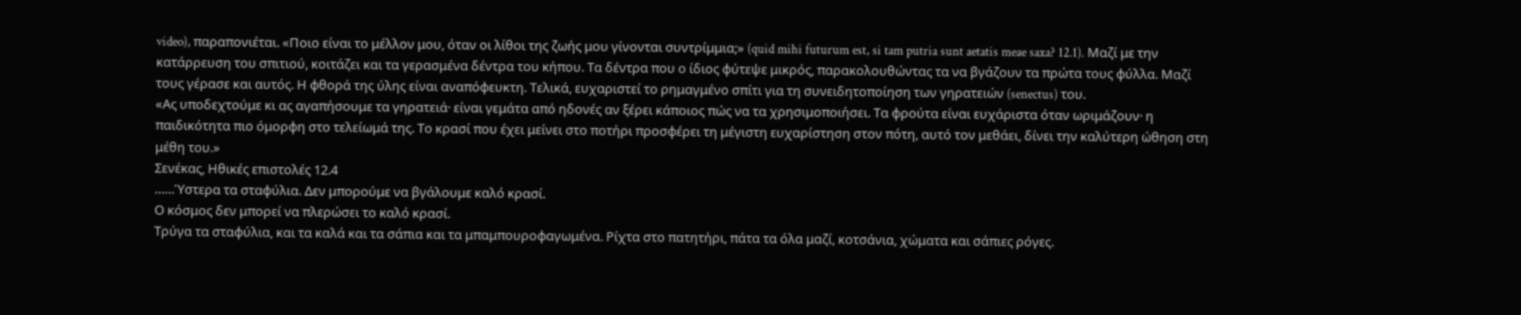video), παραπονιέται. «Ποιο είναι το μέλλον μου, όταν οι λίθοι της ζωής μου γίνονται συντρίμμια;» (quid mihi futurum est, si tam putria sunt aetatis meae saxa? 12.1). Μαζί με την κατάρρευση του σπιτιού, κοιτάζει και τα γερασμένα δέντρα του κήπου. Τα δέντρα που ο ίδιος φύτεψε μικρός, παρακολουθώντας τα να βγάζουν τα πρώτα τους φύλλα. Μαζί τους γέρασε και αυτός. Η φθορά της ύλης είναι αναπόφευκτη. Τελικά, ευχαριστεί το ρημαγμένο σπίτι για τη συνειδητοποίηση των γηρατειών (senectus) του.
«Ας υποδεχτούμε κι ας αγαπήσουμε τα γηρατειά· είναι γεμάτα από ηδονές αν ξέρει κάποιος πώς να τα χρησιμοποιήσει. Τα φρούτα είναι ευχάριστα όταν ωριμάζουν· η παιδικότητα πιο όμορφη στο τελείωμά της. Το κρασί που έχει μείνει στο ποτήρι προσφέρει τη μέγιστη ευχαρίστηση στον πότη, αυτό τον μεθάει, δίνει την καλύτερη ώθηση στη μέθη του.»
Σενέκας, Ηθικές επιστολές 12.4
……Ύστερα τα σταφύλια. Δεν μπορούμε να βγάλουμε καλό κρασί.
Ο κόσμος δεν μπορεί να πλερώσει το καλό κρασί.
Τρύγα τα σταφύλια, και τα καλά και τα σάπια και τα μπαμπουροφαγωμένα. Ρίχτα στο πατητήρι, πάτα τα όλα μαζί, κοτσάνια, χώματα και σάπιες ρόγες.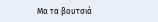Μα τα βουτσιά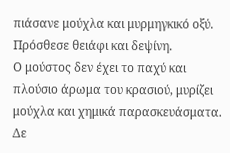πιάσανε μούχλα και μυρμηγκικό οξύ.
Πρόσθεσε θειάφι και δεψίνη.
Ο μούστος δεν έχει το παχύ και πλούσιο άρωμα του κρασιού, μυρίζει μούχλα και χημικά παρασκευάσματα.
Δε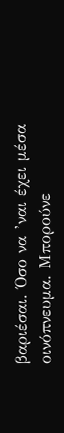βαριέσαι. Όσο να ’ναι έχει μέσα οινόπνευμα. Μπορούνε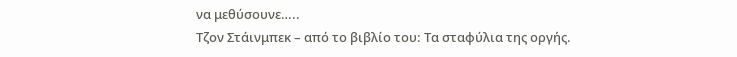να μεθύσουνε…..
Τζον Στάινμπεκ – από το βιβλίο του: Τα σταφύλια της οργής.